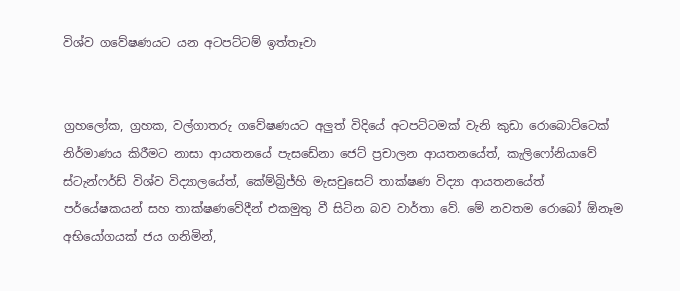විශ්ව ගවේෂණයට යන අටපට්ටම් ඉත්තෑවා


ග්‍රහලෝක, ග්‍රහක, වල්ගාතරු ගවේෂණයට අලුත් විදියේ අටපට්ටමක් වැනි කුඩා රොබොට්ටෙක් නිර්මාණය කිරීමට නාසා ආයතනයේ පැසඩේනා ජෙට් ප්‍රචාලන ආයතනයේත්, කැලිෆෝනියාවේ ස්ටැන්ෆර්ඩ් විශ්ව විද්‍යාලයේත්, කේම්බ්‍රිජ්හි මැසචුසෙට් තාක්ෂණ විද්‍යා ආයතනයේත් පර්යේෂකයන් සහ තාක්ෂණවේදීන් එකමුතු වී සිටින බව වාර්තා වේ. මේ නවතම රොබෝ ඕනෑම අභියෝගයක් ජය ගනිමින්,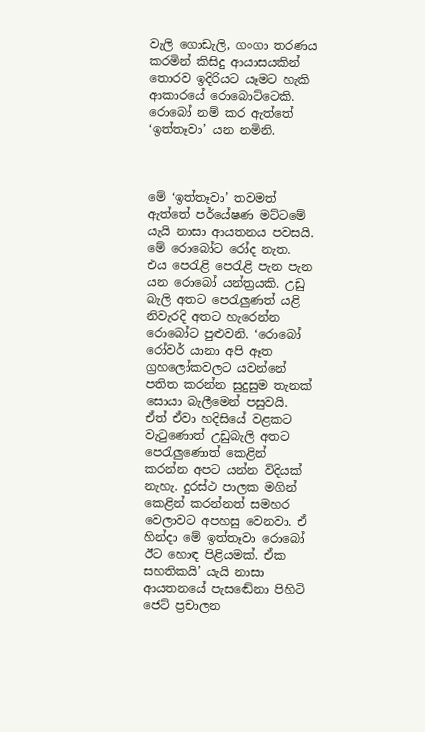වැලි ගොඩැලි, ගංගා තරණය කරමින් කිසිදු ආයාසයකින් තොරව ඉදිරියට යෑමට හැකි ආකාරයේ රොබොට්ටෙකි. රොබෝ නම් කර ඇත්තේ ‘ඉත්තෑවා’ යන නමිනි.



මේ ‘ඉත්තෑවා’ තවමත් ඇත්තේ පර්යේෂණ මට්ටමේ යැයි නාසා ආයතනය පවසයි. මේ රොබෝට රෝද නැත. එය පෙරැළි පෙරැළි පැන පැන යන රොබෝ යන්ත්‍රයකි. උඩු බැලි අතට පෙරැලුණත් යළි නිවැරදි අතට හැරෙන්න රොබෝට පුළුවනි. ‘රොබෝ රෝවර් යානා අපි ඈත ග්‍රහලෝකවලට යවන්නේ පතිත කරන්න සුදුසුම තැනක් සොයා බැලීමෙන් පසුවයි. ඒත් ඒවා හදිසියේ වළකට වැටුණොත් උඩුබැලි අතට පෙරැලුණොත් කෙළින් කරන්න අපට යන්න විදියක් නැහැ. දුරස්ථ පාලක මගින් කෙළින් කරන්නත් සමහර වෙලාවට අපහසු වෙනවා. ඒ හින්දා මේ ඉත්තෑවා රොබෝ ඊට හොඳ පිළියමක්. ඒක සහතිකයි’ යැයි නාසා ආයතනයේ පැසඬේනා පිහිටි ජෙට් ප්‍රචාලන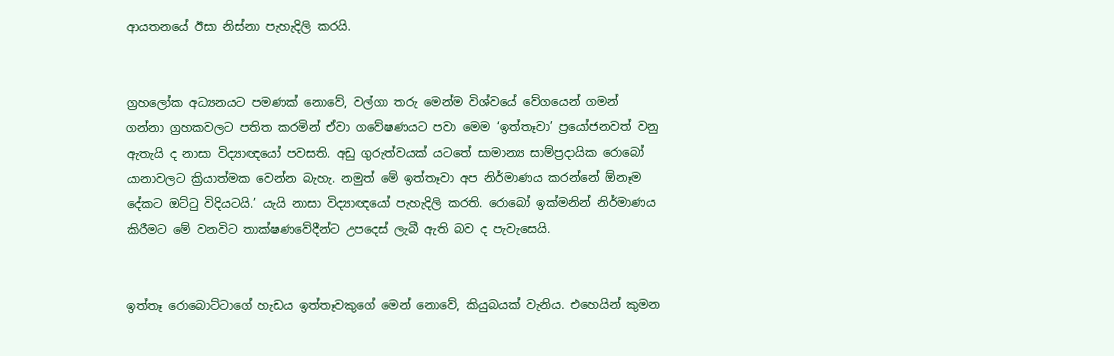ආයතනයේ ඊසා නිස්නා පැහැදිලි කරයි.


ග්‍රහලෝක අධ්‍යනයට පමණක් නොවේ, වල්ගා තරු මෙන්ම විශ්වයේ වේගයෙන් ගමන් ගන්නා ග්‍රහකවලට පතිත කරමින් ඒවා ගවේෂණයට පවා මෙම ‘ඉත්තෑවා’ ප්‍රයෝජනවත් වනු ඇතැයි ද නාසා විද්‍යාඥයෝ පවසති. අඩු ගුරුත්වයක් යටතේ සාමාන්‍ය සාම්ප්‍රදායික රොබෝ යානාවලට ක්‍රියාත්මක වෙන්න බැහැ. නමුත් මේ ඉත්තෑවා අප නිර්මාණය කරන්නේ ඕනෑම දේකට ඔට්ටු විදියටයි.’ යැයි නාසා විද්‍යාඥයෝ පැහැදිලි කරති. රොබෝ ඉක්මනින් නිර්මාණය කිරීමට මේ වනවිට තාක්ෂණවේදීන්ට උපදෙස් ලැබී ඇති බව ද පැවැසෙයි.


ඉත්තෑ රොබොට්ටාගේ හැඩය ඉත්තෑවකුගේ මෙන් නොවේ, කියුබයක් වැනිය. එහෙයින් කුමන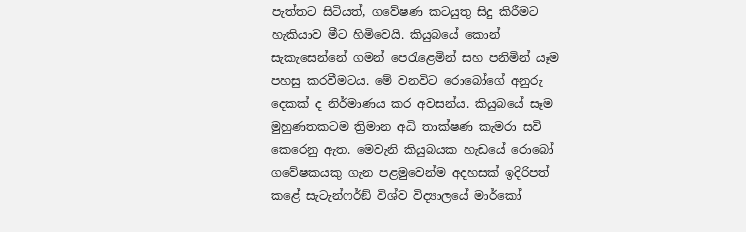පැත්තට සිටියත්, ගවේෂණ කටයුතු සිදු කිරීමට හැකියාව මීට හිමිවෙයි. කියුබයේ කොන් සැකැසෙන්නේ ගමන් පෙරැළෙමින් සහ පනිමින් යෑම පහසු කරවීමටය. මේ වනවිට රොබෝගේ අනුරු දෙකක් ද නිර්මාණය කර අවසන්ය. කියුබයේ සෑම මුහුණතකටම ත්‍රිමාන අධි තාක්ෂණ කැමරා සවි කෙරෙනු ඇත. මෙවැනි කියුබයක හැඩයේ රොබෝ ගවේෂකයකු ගැන පළමුවෙන්ම අදහසක් ඉදිරිපත් කළේ සැටැන්ෆර්ඞ් විශ්ව විද්‍යාලයේ මාර්කෝ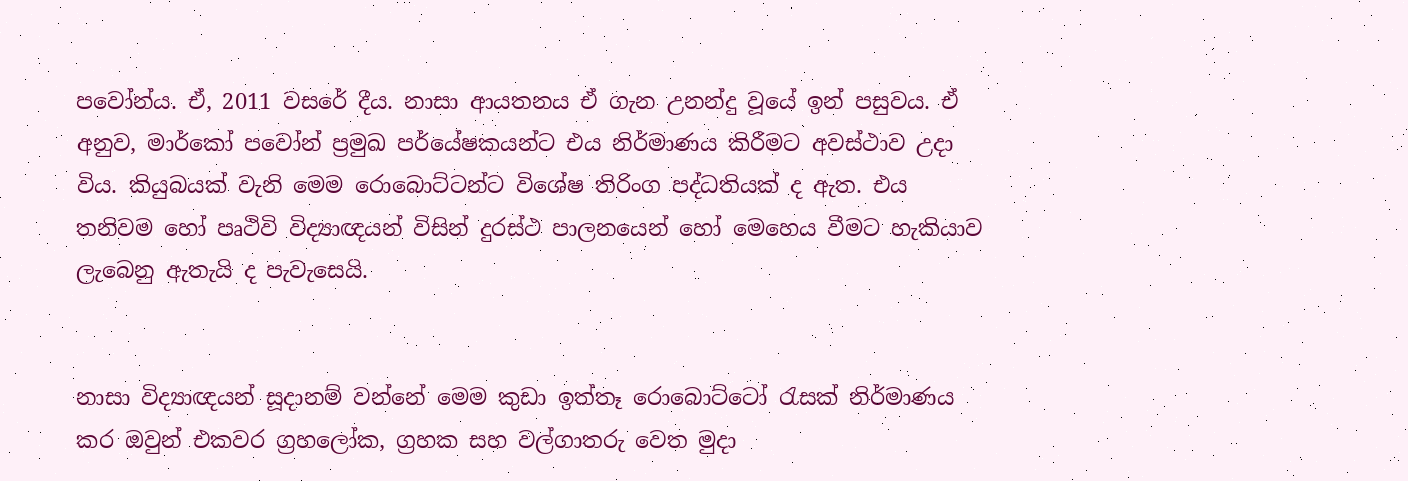පවෝන්ය. ඒ, 2011 වසරේ දීය. නාසා ආයතනය ඒ ගැන උනන්දු වූයේ ඉන් පසුවය. ඒ අනුව, මාර්කෝ පවෝන් ප්‍රමුඛ පර්යේෂකයන්ට එය නිර්මාණය කිරීමට අවස්ථාව උදා විය. කියුබයක් වැනි මෙම රොබොට්ටන්ට විශේෂ තිරිංග පද්ධතියක් ද ඇත. එය තනිවම හෝ පෘථිවි විද්‍යාඥයන් විසින් දුරස්ථ පාලනයෙන් හෝ මෙහෙය වීමට හැකියාව ලැබෙනු ඇතැයි ද පැවැසෙයි.


නාසා විද්‍යාඥයන් සූදානම් වන්නේ මෙම කුඩා ඉත්තෑ රොබොට්ටෝ රැසක් නිර්මාණය කර ඔවුන් එකවර ග්‍රහලෝක, ග්‍රහක සහ වල්ගාතරු වෙත මුදා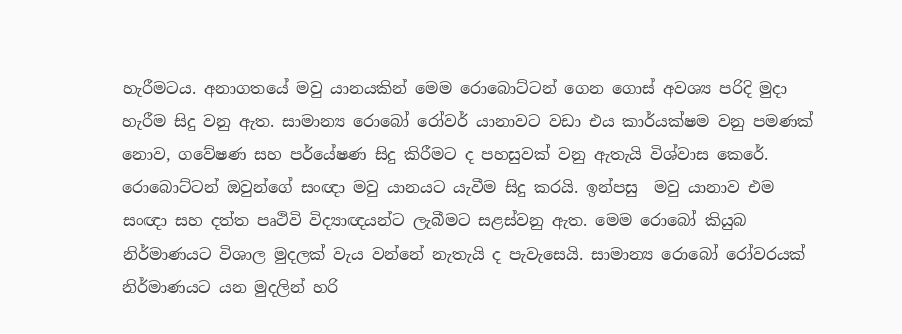හැරීමටය. අනාගතයේ මවු යානයකින් මෙම රොබොට්ටන් ගෙන ගොස් අවශ්‍ය පරිදි මුදා හැරීම සිදු වනු ඇත. සාමාන්‍ය රොබෝ රෝවර් යානාවට වඩා එය කාර්යක්ෂම වනු පමණක් නොව, ගවේෂණ සහ පර්යේෂණ සිදු කිරීමට ද පහසුවක් වනු ඇතැයි විශ්වාස කෙරේ. රොබොට්ටන් ඔවුන්ගේ සංඥා මවු යානයට යැවීම සිදු කරයි. ඉන්පසු  මවු යානාව එම සංඥා සහ දත්ත පෘථිවි විද්‍යාඥයන්ට ලැබීමට සළස්වනු ඇත. මෙම රොබෝ කියුබ නිර්මාණයට විශාල මුදලක් වැය වන්නේ නැතැයි ද පැවැසෙයි. සාමාන්‍ය රොබෝ රෝවරයක් නිර්මාණයට යන මුදලින් හරි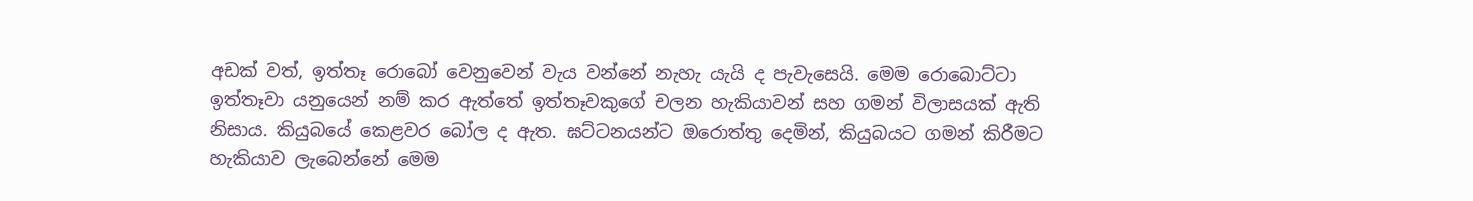අඩක් වත්, ඉත්තෑ රොබෝ වෙනුවෙන් වැය වන්නේ නැහැ යැයි ද පැවැසෙයි. මෙම රොබොට්ටා ඉත්තෑවා යනුයෙන් නම් කර ඇත්තේ ඉත්තෑවකුගේ චලන හැකියාවන් සහ ගමන් විලාසයක් ඇති නිසාය. කියුබයේ කෙළවර බෝල ද ඇත. ඝට්ටනයන්ට ඔරොත්තු දෙමින්, කියුබයට ගමන් කිරීමට හැකියාව ලැබෙන්නේ මෙම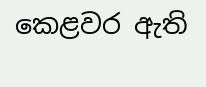කෙළවර ඇති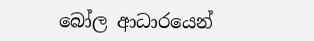බෝල ආධාරයෙන්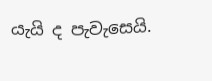යැයි ද පැවැසෙයි.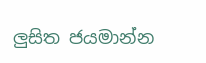ලුසිත ජයමාන්න